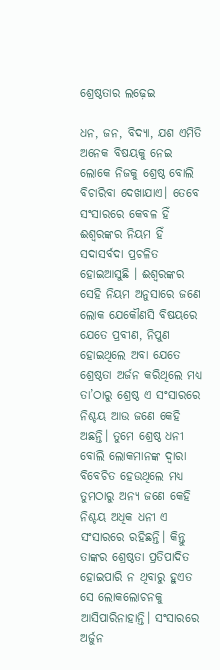ଶ୍ରେଷ୍ଠତାର ଲଢ଼େଇ

ଧନ, ଜନ, ବିଦ୍ୟା, ଯଶ ଏମିତି ଅନେକ ବିଷୟକୁ ନେଇ ଲୋକେ ନିଜକୁ ଶ୍ରେଷ୍ଠ ବୋଲି ବିଚାରିବା ଦେଖାଯାଏ। ତେବେ ସଂସାରରେ କେବଳ ହିଁ ଈଶ୍ୱରଙ୍କର ନିୟମ ହିଁ ସଦାସର୍ବଦା ପ୍ରଚଳିତ ହୋଇଆସୁଛି । ଈଶ୍ୱରଙ୍କର ସେହି ନିୟମ ଅନୁସାରେ ଜଣେ ଲୋକ ଯେକୌଣସି ବିଷୟରେ ଯେତେ ପ୍ରବୀଣ, ନିପୁଣ ହୋଇଥିଲେ ଅବା ଯେତେ ଶ୍ରେଷ୍ଠତା ଅର୍ଜନ କରିଥିଲେ ମଧ୍ୟ ତା’ଠାରୁ ଶ୍ରେଷ୍ଠ ଏ ସଂସାରରେ ନିଶ୍ଚୟ ଆଉ ଜଣେ କେହି ଅଛନ୍ତି। ତୁମେ ଶ୍ରେଷ୍ଠ ଧନୀ ବୋଲି ଲୋକମାନଙ୍କ ଦ୍ୱାରା ବିବେଚିତ ହେଉଥିଲେ ମଧ୍ୟ ତୁମଠାରୁ ଅନ୍ୟ ଜଣେ କେହି ନିଶ୍ଚୟ ଅଧିକ ଧନୀ ଏ ସଂସାରରେ ରହିଛନ୍ତି। କିନ୍ତୁ ତାଙ୍କର ଶ୍ରେଷ୍ଠତା ପ୍ରତିପାଦିତ ହୋଇପାରି ନ ଥିବାରୁ ହୁଏତ ସେ ଲୋକଲୋଚନକୁ ଆସିପାରିନାହାନ୍ତି। ସଂସାରରେ ଅର୍ଜୁନ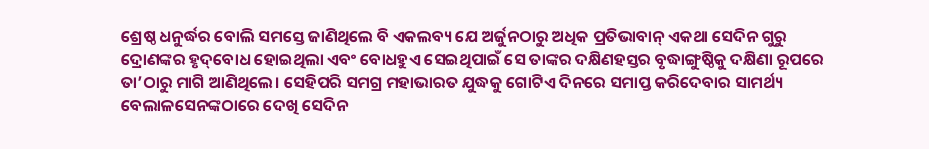ଶ୍ରେଷ୍ଠ ଧନୁର୍ଦ୍ଧର ବୋଲି ସମସ୍ତେ ଜାଣିଥିଲେ ବି ଏକଲବ୍ୟ ଯେ ଅର୍ଜୁନଠାରୁ ଅଧିକ ପ୍ରତିଭାବାନ୍‌ ଏକଥା ସେଦିନ ଗୁରୁ ଦ୍ରୋଣଙ୍କର ହୃଦ୍‌ବୋଧ ହୋଇଥିଲା ଏବଂ ବୋଧହୁଏ ସେଇଥିପାଇଁ ସେ ତାଙ୍କର ଦକ୍ଷିଣହସ୍ତର ବୃଦ୍ଧାଙ୍ଗୁଷ୍ଠିକୁ ଦକ୍ଷିଣା ରୂପରେ ତା’ଠାରୁ ମାଗି ଆଣିଥିଲେ। ସେହିପରି ସମଗ୍ର ମହାଭାରତ ଯୁଦ୍ଧକୁ ଗୋଟିଏ ଦିନରେ ସମାପ୍ତ କରିଦେବାର ସାମର୍ଥ୍ୟ ବେଲାଳସେନଙ୍କଠାରେ ଦେଖି ସେଦିନ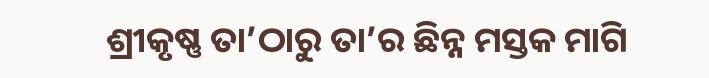ଶ୍ରୀକୃଷ୍ଣ ତା’ଠାରୁ ତା’ର ଛିନ୍ନ ମସ୍ତକ ମାଗି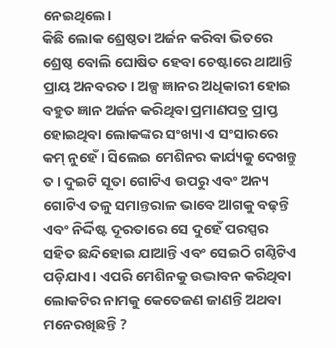ନେଇଥିଲେ।
କିଛି ଲୋକ ଶ୍ରେଷ୍ଠତା ଅର୍ଜନ କରିବା ଭିତରେ ଶ୍ରେଷ୍ଠ ବୋଲି ଘୋଷିତ ହେବା ଚେଷ୍ଟାରେ ଥାଆନ୍ତି ପ୍ରାୟ ଅନବରତ। ଅଳ୍ପ ଜ୍ଞାନର ଅଧିକାରୀ ହୋଇ ବହୁତ ଜ୍ଞାନ ଅର୍ଜନ କରିଥିବା ପ୍ରମାଣପତ୍ର ପ୍ରାପ୍ତ ହୋଇଥିବା ଲୋକଙ୍କର ସଂଖ୍ୟା ଏ ସଂସାରରେ କମ୍‌ ନୁହେଁ। ସିଲେଇ ମେଶିନର କାର୍ଯ୍ୟକୁ ଦେଖନ୍ତୁ ତ। ଦୁଇଟି ସୂତା ଗୋଟିଏ ଉପରୁ ଏବଂ ଅନ୍ୟ ଗୋଟିଏ ତଳୁ ସମାନ୍ତରାଳ ଭାବେ ଆଗକୁ ବଢ଼ନ୍ତି ଏବଂ ନିର୍ଦ୍ଦିଷ୍ଟ ଦୂରତାରେ ସେ ଦୁହେଁ ପରସ୍ପର ସହିତ ଛନ୍ଦିହୋଇ ଯାଆନ୍ତି ଏବଂ ସେଇଠି ଗଣ୍ଠିଟିଏ ପଡ଼ିଯାଏ। ଏପରି ମେଶିନକୁ ଉଦ୍ଭାବନ କରିଥିବା ଲୋକଟିର ନାମକୁ କେତେଜଣ ଜାଣନ୍ତି ଅଥବା ମନେରଖିଛନ୍ତି ?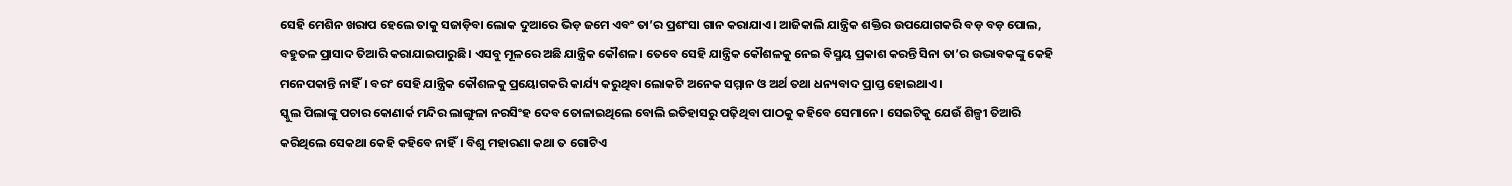ସେହି ମେଶିନ ଖରାପ ହେଲେ ତାକୁ ସଜାଡ଼ିବା ଲୋକ ଦୁଆରେ ଭିଡ଼ ଜମେ ଏବଂ ତା’ର ପ୍ରଶଂସା ଗାନ କରାଯାଏ। ଆଜିକାଲି ଯାନ୍ତ୍ରିକ ଶକ୍ତିର ଉପଯୋଗକରି ବଡ଼ ବଡ଼ ପୋଲ, ବହୁତଳ ପ୍ରାସାଦ ତିଆରି କରାଯାଇପାରୁଛି। ଏସବୁ ମୂଳରେ ଅଛି ଯାନ୍ତ୍ରିକ କୌଶଳ। ତେବେ ସେହି ଯାନ୍ତ୍ରିକ କୌଶଳକୁ ନେଇ ବିସ୍ମୟ ପ୍ରକାଶ କରନ୍ତି ସିନା ତା’ର ଉଦ୍ଭାବକଙ୍କୁ କେହି ମନେପକାନ୍ତି ନାହିଁ। ବରଂ ସେହି ଯାନ୍ତ୍ରିକ କୌଶଳକୁ ପ୍ରୟୋଗକରି କାର୍ଯ୍ୟ କରୁଥିବା ଲୋକଟି ଅନେକ ସମ୍ମାନ ଓ ଅର୍ଥ ତଥା ଧନ୍ୟବାଦ ପ୍ରାପ୍ତ ହୋଇଥାଏ।
ସ୍କୁଲ ପିଲାଙ୍କୁ ପଚାର କୋଣାର୍କ ମନ୍ଦିର ଲାଙ୍ଗୁଳା ନରସିଂହ ଦେବ ତୋଳାଇଥିଲେ ବୋଲି ଇତିହାସରୁ ପଢ଼ିଥିବା ପାଠକୁ କହିବେ ସେମାନେ। ସେଇଟିକୁ ଯେଉଁ ଶିଳ୍ପୀ ତିଆରି କରିଥିଲେ ସେକଥା କେହି କହିବେ ନାହିଁ। ବିଶୁ ମହାରଣା କଥା ତ ଗୋଟିଏ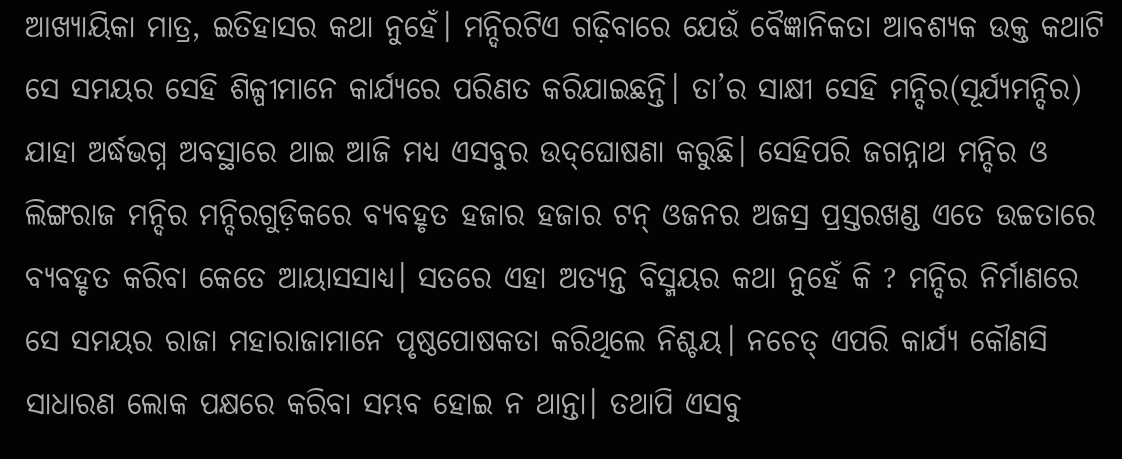ଆଖ୍ୟାୟିକା ମାତ୍ର, ଇତିହାସର କଥା ନୁହେଁ। ମନ୍ଦିରଟିଏ ଗଢ଼ିବାରେ ଯେଉଁ ବୈଜ୍ଞାନିକତା ଆବଶ୍ୟକ ଉକ୍ତ କଥାଟି ସେ ସମୟର ସେହି ଶିଳ୍ପୀମାନେ କାର୍ଯ୍ୟରେ ପରିଣତ କରିଯାଇଛନ୍ତି। ତା’ର ସାକ୍ଷୀ ସେହି ମନ୍ଦିର(ସୂର୍ଯ୍ୟମନ୍ଦିର) ଯାହା ଅର୍ଦ୍ଧଭଗ୍ନ ଅବସ୍ଥାରେ ଥାଇ ଆଜି ମଧ୍ୟ ଏସବୁର ଉଦ୍‌ଘୋଷଣା କରୁଛି। ସେହିପରି ଜଗନ୍ନାଥ ମନ୍ଦିର ଓ ଲିଙ୍ଗରାଜ ମନ୍ଦିର ମନ୍ଦିରଗୁଡ଼ିକରେ ବ୍ୟବହୃତ ହଜାର ହଜାର ଟନ୍‌ ଓଜନର ଅଜସ୍ର ପ୍ରସ୍ତରଖଣ୍ଡ ଏତେ ଉଚ୍ଚତାରେ ବ୍ୟବହୃତ କରିବା କେତେ ଆୟାସସାଧ୍ୟ। ସତରେ ଏହା ଅତ୍ୟନ୍ତ ବିସ୍ମୟର କଥା ନୁହେଁ କି ? ମନ୍ଦିର ନିର୍ମାଣରେ ସେ ସମୟର ରାଜା ମହାରାଜାମାନେ ପୃଷ୍ଠପୋଷକତା କରିଥିଲେ ନିଶ୍ଚୟ। ନଚେତ୍‌ ଏପରି କାର୍ଯ୍ୟ କୌଣସି ସାଧାରଣ ଲୋକ ପକ୍ଷରେ କରିବା ସମ୍ଭବ ହୋଇ ନ ଥାନ୍ତା। ତଥାପି ଏସବୁ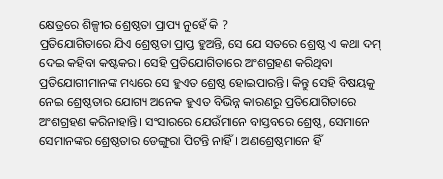କ୍ଷେତ୍ରରେ ଶିଳ୍ପୀର ଶ୍ରେଷ୍ଠତା ପ୍ରାପ୍ୟ ନୁହେଁ କି ?
ପ୍ରତିଯୋଗିତାରେ ଯିଏ ଶ୍ରେଷ୍ଠତା ପ୍ରାପ୍ତ ହୁଅନ୍ତି, ସେ ଯେ ସତରେ ଶ୍ରେଷ୍ଠ ଏ କଥା ଦମ୍‌ ଦେଇ କହିବା କଷ୍ଟକର। ସେହି ପ୍ରତିଯୋଗିତାରେ ଅଂଶଗ୍ରହଣ କରିଥିବା ପ୍ରତିଯୋଗୀମାନଙ୍କ ମଧ୍ୟରେ ସେ ହୁଏତ ଶ୍ରେଷ୍ଠ ହୋଇପାରନ୍ତି। କିନ୍ତୁ ସେହି ବିଷୟକୁ ନେଇ ଶ୍ରେଷ୍ଠତାର ଯୋଗ୍ୟ ଅନେକ ହୁଏତ ବିଭିନ୍ନ କାରଣରୁ ପ୍ରତିଯୋଗିତାରେ ଅଂଶଗ୍ରହଣ କରିନାହାନ୍ତି। ସଂସାରରେ ଯେଉଁମାନେ ବାସ୍ତବରେ ଶ୍ରେଷ୍ଠ, ସେମାନେ ସେମାନଙ୍କର ଶ୍ରେଷ୍ଠତାର ଡେଙ୍ଗୁରା ପିଟନ୍ତି ନାହିଁ। ଅଣଶ୍ରେଷ୍ଠମାନେ ହିଁ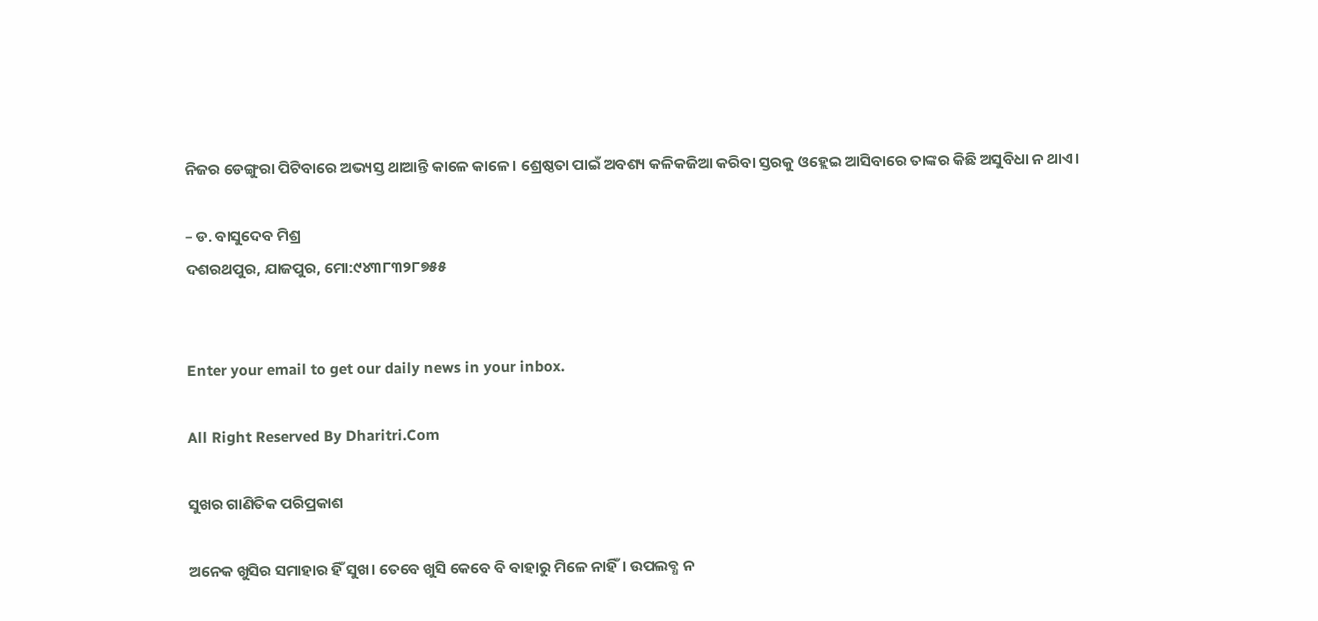ନିଜର ଡେଙ୍ଗୁରା ପିଟିବାରେ ଅଭ୍ୟସ୍ତ ଥାଆନ୍ତି କାଳେ କାଳେ। ଶ୍ରେଷ୍ଠତା ପାଇଁ ଅବଶ୍ୟ କଳିକଜିଆ କରିବା ସ୍ତରକୁ ଓହ୍ଲେଇ ଆସିବାରେ ତାଙ୍କର କିଛି ଅସୁବିଧା ନ ଥାଏ।

– ଡ. ବାସୁଦେବ ମିଶ୍ର
ଦଶରଥପୁର, ଯାଜପୁର, ମୋ:୯୪୩୮୩୨୮୭୫୫


Enter your email to get our daily news in your inbox.

All Right Reserved By Dharitri.Com

ସୁଖର ଗାଣିତିକ ପରିପ୍ରକାଶ

ଅନେକ ଖୁସିର ସମାହାର ହିଁ ସୁଖ। ତେବେ ଖୁସି କେବେ ବି ବାହାରୁ ମିଳେ ନାହିଁ। ଉପଲବ୍ଧ ନ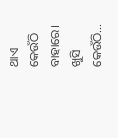ଥାଏ କେଉଁଠି ବାହାରେ। ଖୁସି କେଉଁଠି...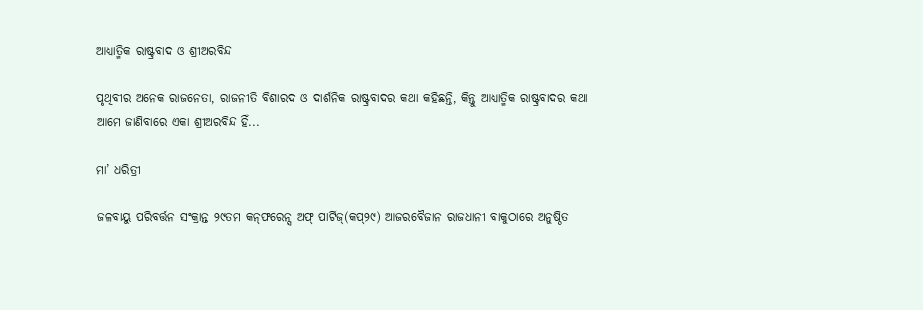ଆଧ୍ୟାତ୍ମିକ ରାଷ୍ଟ୍ରବାଦ ଓ ଶ୍ରୀଅରବିନ୍ଦ

ପୃଥିବୀର ଅନେକ ରାଜନେତା, ରାଜନୀତି ବିଶାରଦ ଓ ଦାର୍ଶନିକ ରାଷ୍ଟ୍ରବାଦର କଥା କହିଛନ୍ତି, କିନ୍ତୁ ଆଧ୍ୟାତ୍ମିକ ରାଷ୍ଟ୍ରବାଦର କଥା ଆମେ ଜାଣିବାରେ ଏକା ଶ୍ରୀଅରବିନ୍ଦ ହିଁ...

ମା’ ଧରିତ୍ରୀ

ଜଳବାୟୁ ପରିବର୍ତ୍ତନ ସଂକ୍ରାନ୍ତ ୨୯ତମ କନ୍‌ଫରେନ୍ସ ଅଫ୍‌ ପାର୍ଟିଜ୍‌(କପ୍‌୨୯) ଆଜରବୈଜାନ ରାଜଧାନୀ ବାକୁଠାରେ ଅନୁଷ୍ଠିତ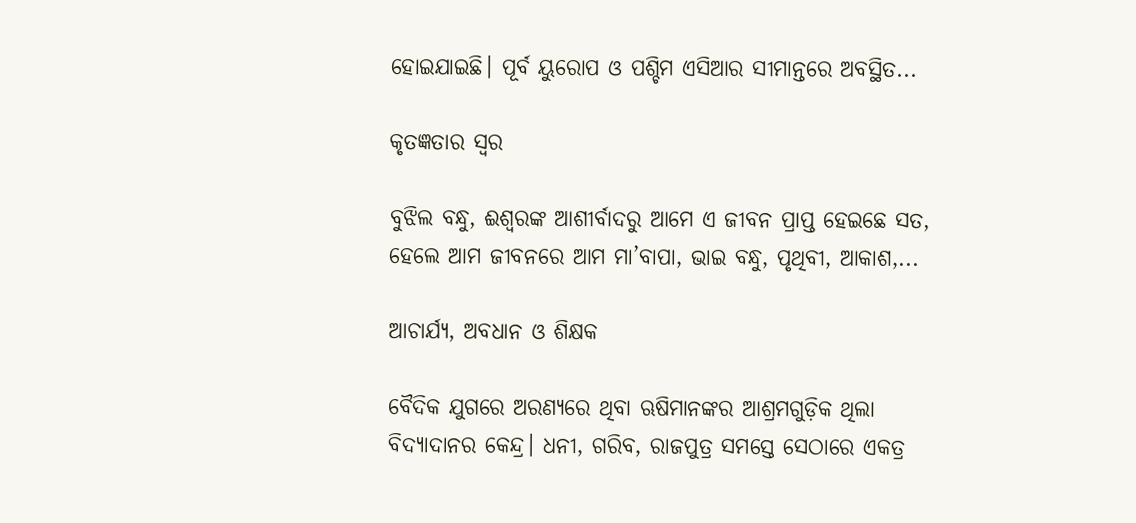ହୋଇଯାଇଛି। ପୂର୍ବ ୟୁରୋପ ଓ ପଶ୍ଚିମ ଏସିଆର ସୀମାନ୍ତରେ ଅବସ୍ଥିତ...

କୃତଜ୍ଞତାର ସ୍ବର

ବୁଝିଲ ବନ୍ଧୁ, ଈଶ୍ବରଙ୍କ ଆଶୀର୍ବାଦରୁ ଆମେ ଏ ଜୀବନ ପ୍ରାପ୍ତ ହେଇଛେ ସତ, ହେଲେ ଆମ ଜୀବନରେ ଆମ ମା’ବାପା, ଭାଇ ବନ୍ଧୁ, ପୃଥିବୀ, ଆକାଶ,...

ଆଚାର୍ଯ୍ୟ, ଅବଧାନ ଓ ଶିକ୍ଷକ

ବୈଦିକ ଯୁଗରେ ଅରଣ୍ୟରେ ଥିବା ଋଷିମାନଙ୍କର ଆଶ୍ରମଗୁଡ଼ିକ ଥିଲା ବିଦ୍ୟାଦାନର କେନ୍ଦ୍ର। ଧନୀ, ଗରିବ, ରାଜପୁତ୍ର ସମସ୍ତେ ସେଠାରେ ଏକତ୍ର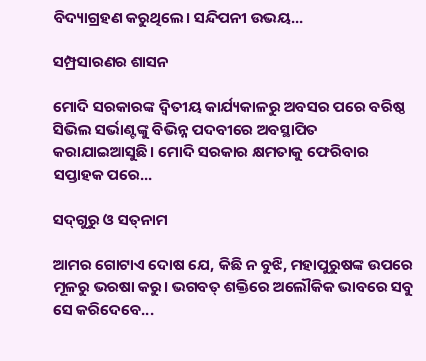ବିଦ୍ୟାଗ୍ରହଣ କରୁଥିଲେ। ସନ୍ଦିପନୀ ଉଭୟ...

ସମ୍ପ୍ରସାରଣର ଶାସନ

ମୋଦି ସରକାରଙ୍କ ଦ୍ୱିତୀୟ କାର୍ଯ୍ୟକାଳରୁ ଅବସର ପରେ ବରିଷ୍ଠ ସିଭିଲ ସର୍ଭାଣ୍ଟଙ୍କୁ ବିଭିନ୍ନ ପଦବୀରେ ଅବସ୍ଥାପିତ କରାଯାଇଆସୁଛି। ମୋଦି ସରକାର କ୍ଷମତାକୁ ଫେରିବାର ସପ୍ତାହକ ପରେ...

ସଦ୍‌ଗୁରୁ ଓ ସତ୍‌ନାମ

ଆମର ଗୋଟାଏ ଦୋଷ ଯେ, କିଛି ନ ବୁଝି, ମହାପୁରୁଷଙ୍କ ଉପରେ ମୂଳରୁ ଭରଷା କରୁ। ଭଗବତ୍‌ ଶକ୍ତିରେ ଅଲୌକିକ ଭାବରେ ସବୁ ସେ କରିଦେବେ...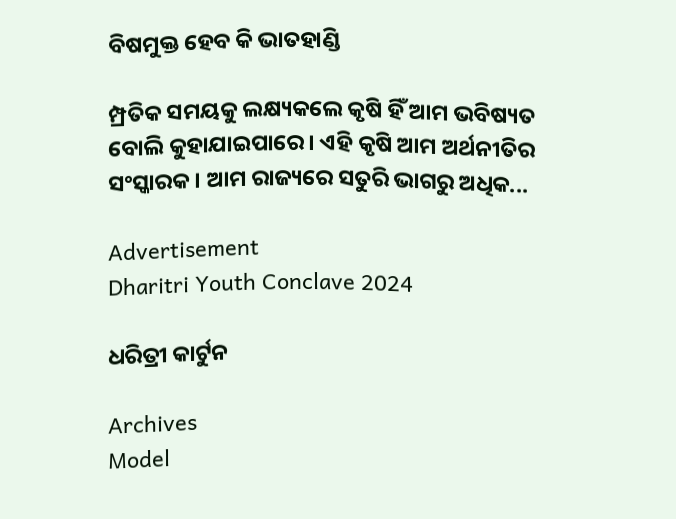ବିଷମୁକ୍ତ ହେବ କି ଭାତହାଣ୍ଡି

ମ୍ପ୍ରତିକ ସମୟକୁ ଲକ୍ଷ୍ୟକଲେ କୃଷି ହିଁ ଆମ ଭବିଷ୍ୟତ ବୋଲି କୁହାଯାଇପାରେ। ଏହି କୃଷି ଆମ ଅର୍ଥନୀତିର ସଂସ୍କାରକ। ଆମ ରାଜ୍ୟରେ ସତୁରି ଭାଗରୁ ଅଧିକ...

Advertisement
Dharitri Youth Conclave 2024

ଧରିତ୍ରୀ କାର୍ଟୁନ

Archives
Model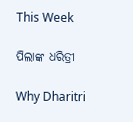This Week

ପିଲାଙ୍କ ଧରିତ୍ରୀ

Why Dharitri